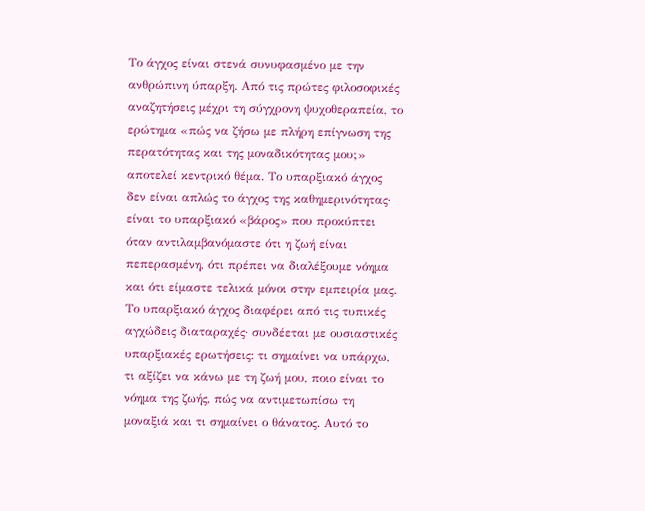Το άγχος είναι στενά συνυφασμένο με την ανθρώπινη ύπαρξη. Από τις πρώτες φιλοσοφικές αναζητήσεις μέχρι τη σύγχρονη ψυχοθεραπεία, το ερώτημα «πώς να ζήσω με πλήρη επίγνωση της περατότητας και της μοναδικότητας μου;» αποτελεί κεντρικό θέμα. Το υπαρξιακό άγχος δεν είναι απλώς το άγχος της καθημερινότητας· είναι το υπαρξιακό «βάρος» που προκύπτει όταν αντιλαμβανόμαστε ότι η ζωή είναι πεπερασμένη, ότι πρέπει να διαλέξουμε νόημα και ότι είμαστε τελικά μόνοι στην εμπειρία μας.
Το υπαρξιακό άγχος διαφέρει από τις τυπικές αγχώδεις διαταραχές· συνδέεται με ουσιαστικές υπαρξιακές ερωτήσεις: τι σημαίνει να υπάρχω, τι αξίζει να κάνω με τη ζωή μου, ποιο είναι το νόημα της ζωής, πώς να αντιμετωπίσω τη μοναξιά και τι σημαίνει ο θάνατος. Αυτό το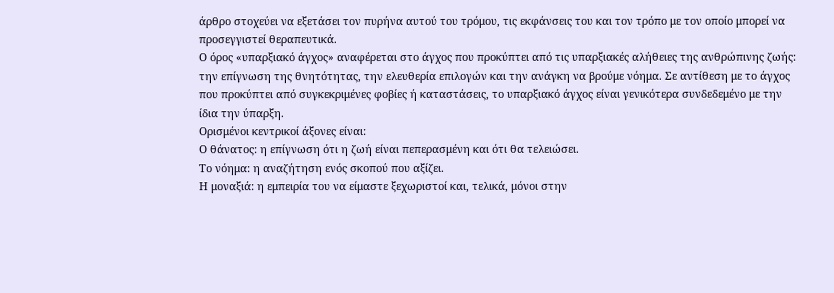άρθρο στοχεύει να εξετάσει τον πυρήνα αυτού του τρόμου, τις εκφάνσεις του και τον τρόπο με τον οποίο μπορεί να προσεγγιστεί θεραπευτικά.
Ο όρος «υπαρξιακό άγχος» αναφέρεται στο άγχος που προκύπτει από τις υπαρξιακές αλήθειες της ανθρώπινης ζωής: την επίγνωση της θνητότητας, την ελευθερία επιλογών και την ανάγκη να βρούμε νόημα. Σε αντίθεση με το άγχος που προκύπτει από συγκεκριμένες φοβίες ή καταστάσεις, το υπαρξιακό άγχος είναι γενικότερα συνδεδεμένο με την ίδια την ύπαρξη.
Ορισμένοι κεντρικοί άξονες είναι:
Ο θάνατος: η επίγνωση ότι η ζωή είναι πεπερασμένη και ότι θα τελειώσει.
Το νόημα: η αναζήτηση ενός σκοπού που αξίζει.
Η μοναξιά: η εμπειρία του να είμαστε ξεχωριστοί και, τελικά, μόνοι στην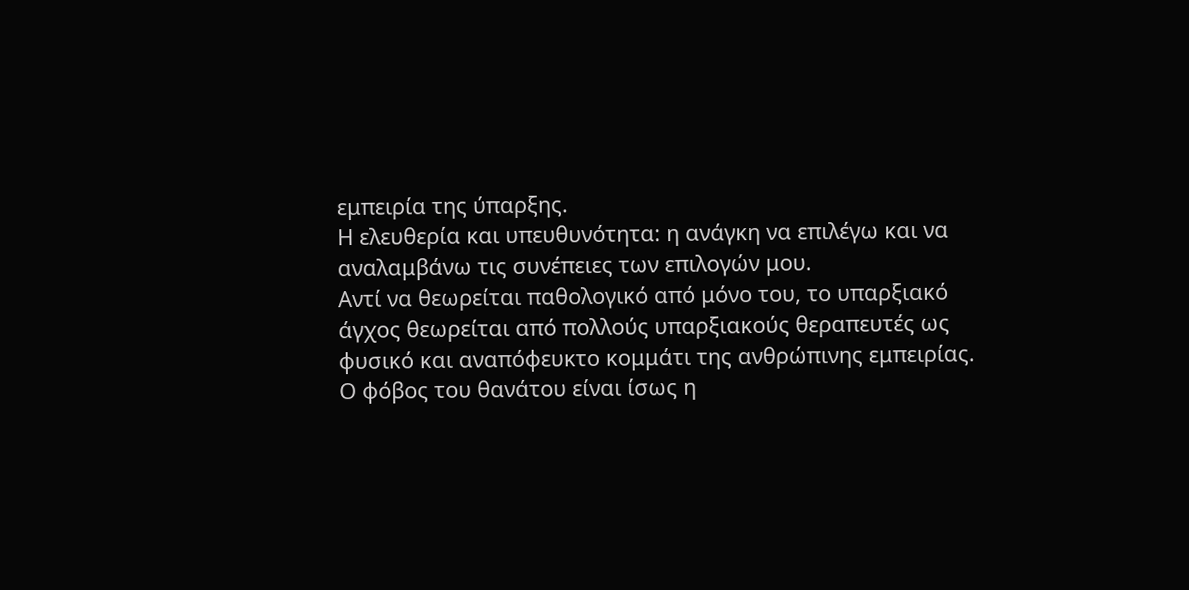εμπειρία της ύπαρξης.
Η ελευθερία και υπευθυνότητα: η ανάγκη να επιλέγω και να αναλαμβάνω τις συνέπειες των επιλογών μου.
Αντί να θεωρείται παθολογικό από μόνο του, το υπαρξιακό άγχος θεωρείται από πολλούς υπαρξιακούς θεραπευτές ως φυσικό και αναπόφευκτο κομμάτι της ανθρώπινης εμπειρίας.
Ο φόβος του θανάτου είναι ίσως η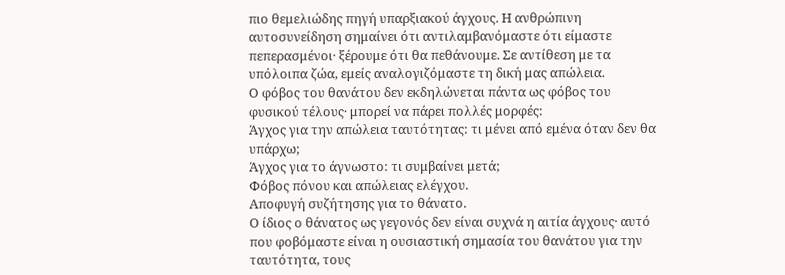πιο θεμελιώδης πηγή υπαρξιακού άγχους. Η ανθρώπινη αυτοσυνείδηση σημαίνει ότι αντιλαμβανόμαστε ότι είμαστε πεπερασμένοι· ξέρουμε ότι θα πεθάνουμε. Σε αντίθεση με τα υπόλοιπα ζώα, εμείς αναλογιζόμαστε τη δική μας απώλεια.
Ο φόβος του θανάτου δεν εκδηλώνεται πάντα ως φόβος του φυσικού τέλους· μπορεί να πάρει πολλές μορφές:
Άγχος για την απώλεια ταυτότητας: τι μένει από εμένα όταν δεν θα υπάρχω;
Άγχος για το άγνωστο: τι συμβαίνει μετά;
Φόβος πόνου και απώλειας ελέγχου.
Αποφυγή συζήτησης για το θάνατο.
Ο ίδιος ο θάνατος ως γεγονός δεν είναι συχνά η αιτία άγχους· αυτό που φοβόμαστε είναι η ουσιαστική σημασία του θανάτου για την ταυτότητα, τους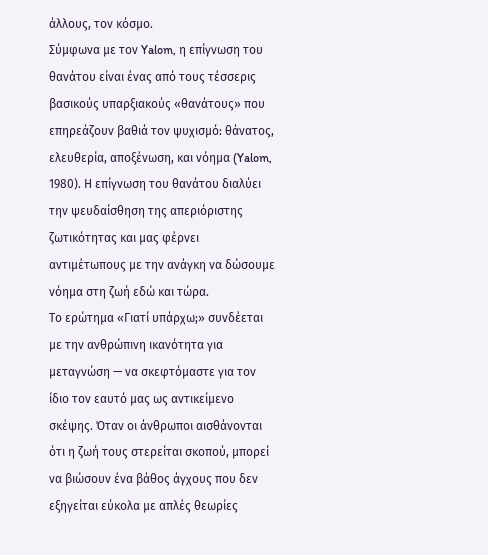άλλους, τον κόσμο.
Σύμφωνα με τον Yalom, η επίγνωση του θανάτου είναι ένας από τους τέσσερις βασικούς υπαρξιακούς «θανάτους» που επηρεάζουν βαθιά τον ψυχισμό: θάνατος, ελευθερία, αποξένωση, και νόημα (Yalom, 1980). Η επίγνωση του θανάτου διαλύει την ψευδαίσθηση της απεριόριστης ζωτικότητας και μας φέρνει αντιμέτωπους με την ανάγκη να δώσουμε νόημα στη ζωή εδώ και τώρα.
Το ερώτημα «Γιατί υπάρχω;» συνδέεται με την ανθρώπινη ικανότητα για μεταγνώση — να σκεφτόμαστε για τον ίδιο τον εαυτό μας ως αντικείμενο σκέψης. Όταν οι άνθρωποι αισθάνονται ότι η ζωή τους στερείται σκοπού, μπορεί να βιώσουν ένα βάθος άγχους που δεν εξηγείται εύκολα με απλές θεωρίες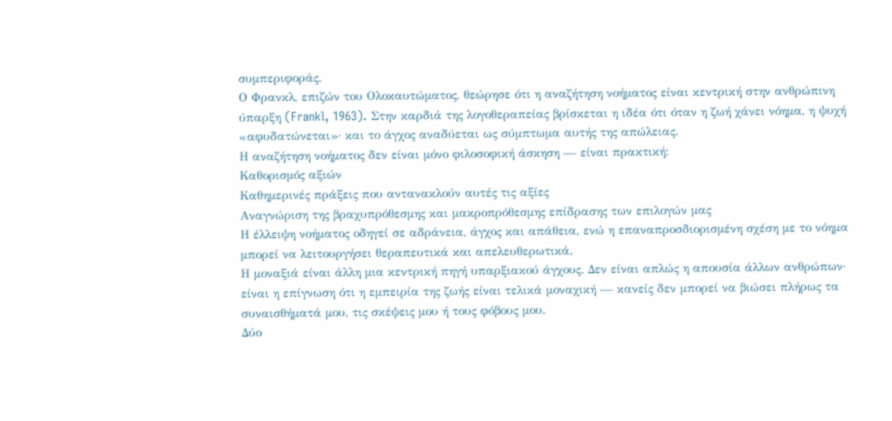συμπεριφοράς.
Ο Φρανκλ, επιζών του Ολοκαυτώματος, θεώρησε ότι η αναζήτηση νοήματος είναι κεντρική στην ανθρώπινη ύπαρξη (Frankl, 1963). Στην καρδιά της λογοθεραπείας βρίσκεται η ιδέα ότι όταν η ζωή χάνει νόημα, η ψυχή «αφυδατώνεται»· και το άγχος αναδύεται ως σύμπτωμα αυτής της απώλειας.
Η αναζήτηση νοήματος δεν είναι μόνο φιλοσοφική άσκηση — είναι πρακτική:
Καθορισμός αξιών
Καθημερινές πράξεις που αντανακλούν αυτές τις αξίες
Αναγνώριση της βραχυπρόθεσμης και μακροπρόθεσμης επίδρασης των επιλογών μας
Η έλλειψη νοήματος οδηγεί σε αδράνεια, άγχος και απάθεια, ενώ η επαναπροσδιορισμένη σχέση με το νόημα μπορεί να λειτουργήσει θεραπευτικά και απελευθερωτικά.
Η μοναξιά είναι άλλη μια κεντρική πηγή υπαρξιακού άγχους. Δεν είναι απλώς η απουσία άλλων ανθρώπων· είναι η επίγνωση ότι η εμπειρία της ζωής είναι τελικά μοναχική — κανείς δεν μπορεί να βιώσει πλήρως τα συναισθήματά μου, τις σκέψεις μου ή τους φόβους μου.
Δύο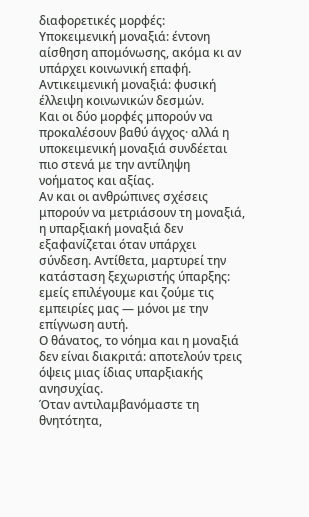διαφορετικές μορφές:
Υποκειμενική μοναξιά: έντονη αίσθηση απομόνωσης, ακόμα κι αν υπάρχει κοινωνική επαφή.
Αντικειμενική μοναξιά: φυσική έλλειψη κοινωνικών δεσμών.
Και οι δύο μορφές μπορούν να προκαλέσουν βαθύ άγχος· αλλά η υποκειμενική μοναξιά συνδέεται πιο στενά με την αντίληψη νοήματος και αξίας.
Αν και οι ανθρώπινες σχέσεις μπορούν να μετριάσουν τη μοναξιά, η υπαρξιακή μοναξιά δεν εξαφανίζεται όταν υπάρχει σύνδεση. Αντίθετα, μαρτυρεί την κατάσταση ξεχωριστής ύπαρξης: εμείς επιλέγουμε και ζούμε τις εμπειρίες μας — μόνοι με την επίγνωση αυτή.
Ο θάνατος, το νόημα και η μοναξιά δεν είναι διακριτά: αποτελούν τρεις όψεις μιας ίδιας υπαρξιακής ανησυχίας.
Όταν αντιλαμβανόμαστε τη θνητότητα,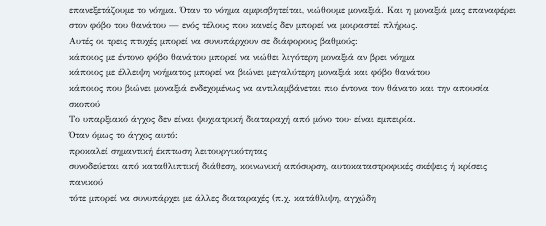επανεξετάζουμε το νόημα. Όταν το νόημα αμφισβητείται, νιώθουμε μοναξιά. Και η μοναξιά μας επαναφέρει στον φόβο του θανάτου — ενός τέλους που κανείς δεν μπορεί να μοιραστεί πλήρως.
Αυτές οι τρεις πτυχές μπορεί να συνυπάρχουν σε διάφορους βαθμούς:
κάποιος με έντονο φόβο θανάτου μπορεί να νιώθει λιγότερη μοναξιά αν βρει νόημα
κάποιος με έλλειψη νοήματος μπορεί να βιώνει μεγαλύτερη μοναξιά και φόβο θανάτου
κάποιος που βιώνει μοναξιά ενδεχομένως να αντιλαμβάνεται πιο έντονα τον θάνατο και την απουσία σκοπού
Το υπαρξιακό άγχος δεν είναι ψυχιατρική διαταραχή από μόνο του· είναι εμπειρία.
Όταν όμως το άγχος αυτό:
προκαλεί σημαντική έκπτωση λειτουργικότητας
συνοδεύεται από καταθλιπτική διάθεση, κοινωνική απόσυρση, αυτοκαταστροφικές σκέψεις ή κρίσεις πανικού
τότε μπορεί να συνυπάρχει με άλλες διαταραχές (π.χ. κατάθλιψη, αγχώδη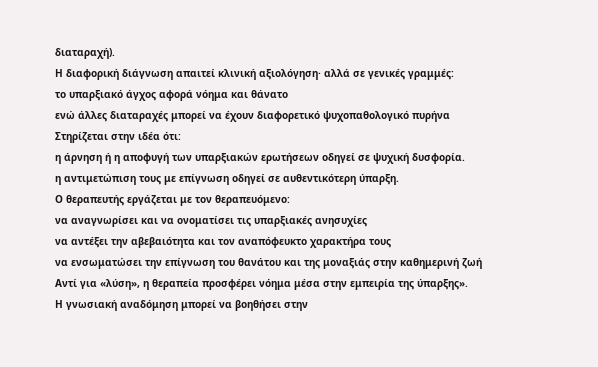διαταραχή).
Η διαφορική διάγνωση απαιτεί κλινική αξιολόγηση· αλλά σε γενικές γραμμές:
το υπαρξιακό άγχος αφορά νόημα και θάνατο
ενώ άλλες διαταραχές μπορεί να έχουν διαφορετικό ψυχοπαθολογικό πυρήνα
Στηρίζεται στην ιδέα ότι:
η άρνηση ή η αποφυγή των υπαρξιακών ερωτήσεων οδηγεί σε ψυχική δυσφορία.
η αντιμετώπιση τους με επίγνωση οδηγεί σε αυθεντικότερη ύπαρξη.
Ο θεραπευτής εργάζεται με τον θεραπευόμενο:
να αναγνωρίσει και να ονοματίσει τις υπαρξιακές ανησυχίες
να αντέξει την αβεβαιότητα και τον αναπόφευκτο χαρακτήρα τους
να ενσωματώσει την επίγνωση του θανάτου και της μοναξιάς στην καθημερινή ζωή
Αντί για «λύση», η θεραπεία προσφέρει νόημα μέσα στην εμπειρία της ύπαρξης».
Η γνωσιακή αναδόμηση μπορεί να βοηθήσει στην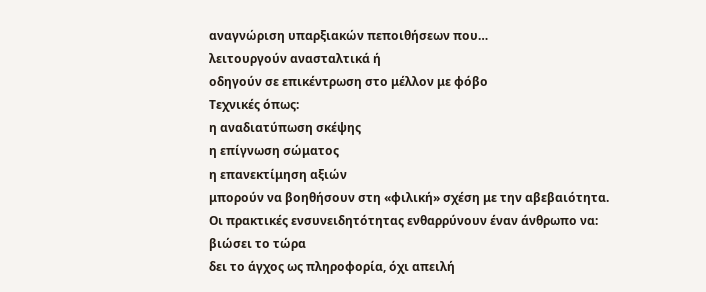αναγνώριση υπαρξιακών πεποιθήσεων που…
λειτουργούν ανασταλτικά ή
οδηγούν σε επικέντρωση στο μέλλον με φόβο
Τεχνικές όπως:
η αναδιατύπωση σκέψης
η επίγνωση σώματος
η επανεκτίμηση αξιών
μπορούν να βοηθήσουν στη «φιλική» σχέση με την αβεβαιότητα.
Οι πρακτικές ενσυνειδητότητας ενθαρρύνουν έναν άνθρωπο να:
βιώσει το τώρα
δει το άγχος ως πληροφορία, όχι απειλή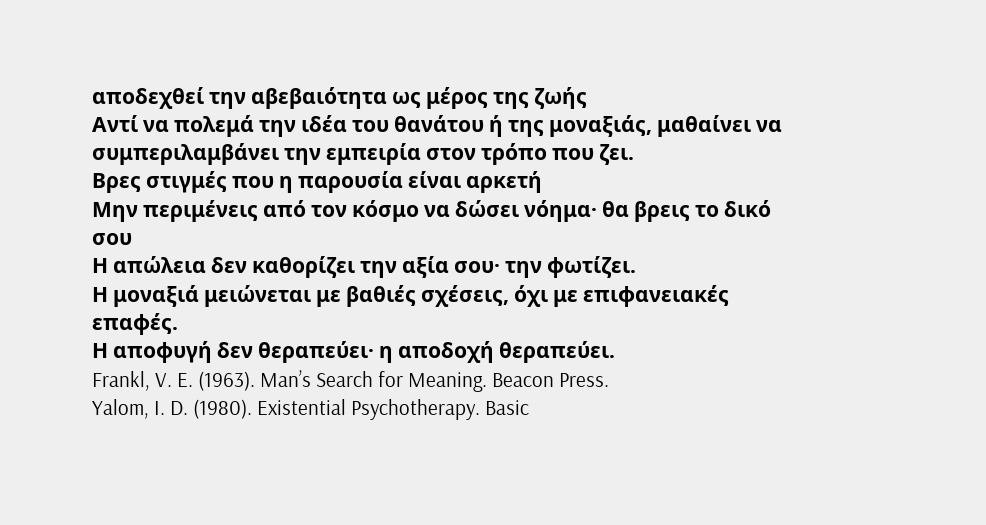αποδεχθεί την αβεβαιότητα ως μέρος της ζωής
Αντί να πολεμά την ιδέα του θανάτου ή της μοναξιάς, μαθαίνει να συμπεριλαμβάνει την εμπειρία στον τρόπο που ζει.
Βρες στιγμές που η παρουσία είναι αρκετή
Μην περιμένεις από τον κόσμο να δώσει νόημα· θα βρεις το δικό σου
Η απώλεια δεν καθορίζει την αξία σου· την φωτίζει.
Η μοναξιά μειώνεται με βαθιές σχέσεις, όχι με επιφανειακές επαφές.
Η αποφυγή δεν θεραπεύει· η αποδοχή θεραπεύει.
Frankl, V. E. (1963). Man’s Search for Meaning. Beacon Press.
Yalom, I. D. (1980). Existential Psychotherapy. Basic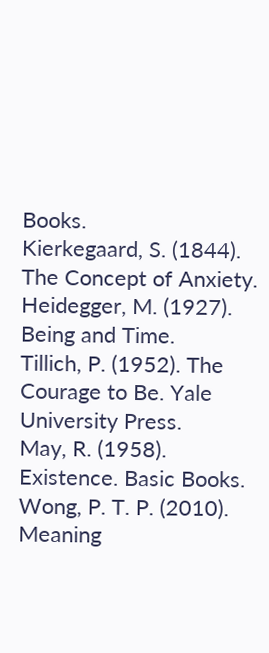Books.
Kierkegaard, S. (1844). The Concept of Anxiety.
Heidegger, M. (1927). Being and Time.
Tillich, P. (1952). The Courage to Be. Yale University Press.
May, R. (1958). Existence. Basic Books.
Wong, P. T. P. (2010). Meaning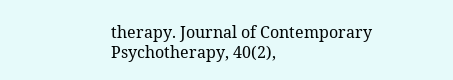therapy. Journal of Contemporary Psychotherapy, 40(2),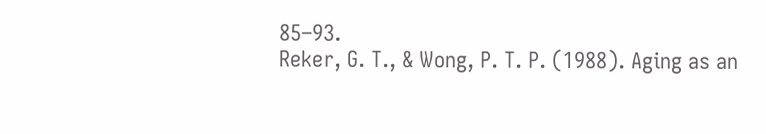85–93.
Reker, G. T., & Wong, P. T. P. (1988). Aging as an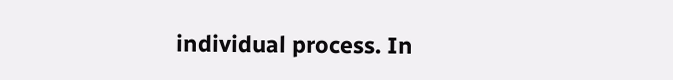individual process. In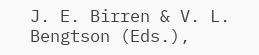J. E. Birren & V. L. Bengtson (Eds.),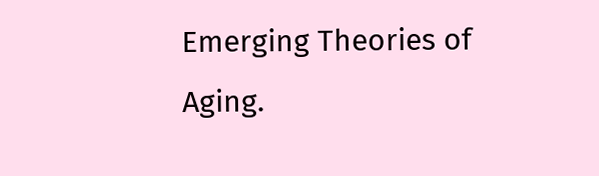Emerging Theories of Aging.